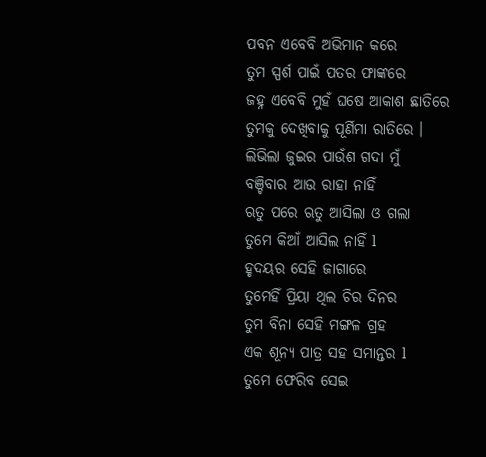ପବନ ଏବେବି ଅଭିମାନ କରେ
ତୁମ ସ୍ପର୍ଶ ପାଇଁ ପତର ଫାଙ୍କରେ
ଜହ୍ନ ଏବେବି ମୁହଁ ଘଷେ ଆକାଶ ଛାତିରେ
ତୁମକୁ ଦେଖିବାକୁ ପୂର୍ଣିମା ରାତିରେ ।
ଲିଭିଲା ଜୁଇର ପାଉଁଶ ଗଦା ମୁଁ
ବଞ୍ଚିବାର ଆଉ ରାହା ନାହିଁ
ଋତୁ ପରେ ଋତୁ ଆସିଲା ଓ ଗଲା
ତୁମେ କିଆଁ ଆସିଲ ନାହିଁ l
ହୃଦୟର ସେହି ଜାଗାରେ
ତୁମେହିଁ ପ୍ରିୟା ଥିଲ ଚିର ଦିନର
ତୁମ ବିନା ସେହି ମଙ୍ଗଳ ଗ୍ରହ
ଏକ ଶୂନ୍ୟ ପାତ୍ର ସହ ସମାନ୍ତର l
ତୁମେ ଫେରିବ ସେଇ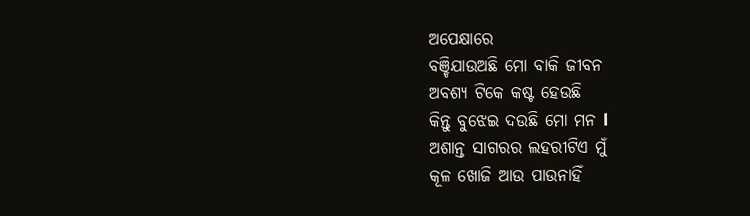ଅପେକ୍ଷାରେ
ବଞ୍ଚିଯାଉଅଛି ମୋ ବାକି ଜୀବନ
ଅବଶ୍ୟ ଟିକେ କଷ୍ଟ ହେଉଛି
କିନ୍ତୁ ବୁଝେଇ ଦଉଛି ମୋ ମନ l
ଅଶାନ୍ତ ସାଗରର ଲହରୀଟିଏ ମୁଁ
କୂଳ ଖୋଜି ଆଉ ପାଉନାହିଁ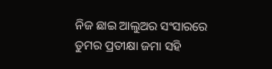ନିଜ ଛାଇ ଆଲୁଅର ସଂସାରରେ
ତୁମର ପ୍ରତୀକ୍ଷା ଜମା ସହି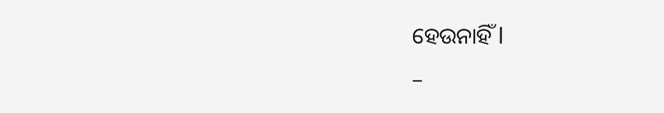ହେଉନାହିଁ l
–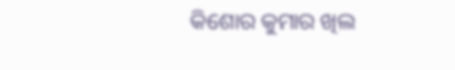କିଶୋର କୁମାର ଖିଲ